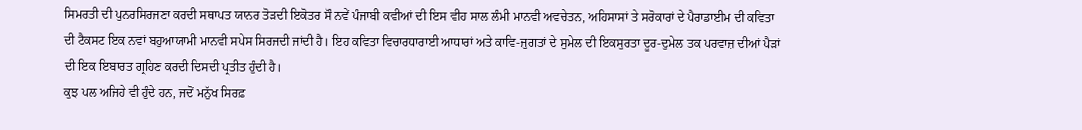ਸਿਮਰਤੀ ਦੀ ਪੁਨਰਸਿਰਜਣਾ ਕਰਦੀ ਸਥਾਪਤ ਯਾਨਰ ਤੋੜਦੀ ਇਕੋਤਰ ਸੌ ਨਵੇਂ ਪੰਜਾਬੀ ਕਵੀਆਂ ਦੀ ਇਸ ਵੀਹ ਸਾਲ ਲੰਮੀ ਮਾਨਵੀ ਅਵਚੇਤਨ, ਅਹਿਸਾਸਾਂ ਤੇ ਸਰੋਕਾਰਾਂ ਦੇ ਪੈਰਾਡਾਈਮ ਦੀ ਕਵਿਤਾ ਦੀ ਟੈਕਸਟ ਇਕ ਨਵਾਂ ਬਹੁਆਯਾਮੀ ਮਾਨਵੀ ਸਪੇਸ ਸਿਰਜਦੀ ਜਾਂਦੀ ਹੈ। ਇਹ ਕਵਿਤਾ ਵਿਚਾਰਧਾਰਾਈ ਆਧਾਰਾਂ ਅਤੇ ਕਾਵਿ-ਜੁਗਤਾਂ ਦੇ ਸੁਮੇਲ ਦੀ ਇਕਸੁਰਤਾ ਦੂਰ-ਦੁਮੇਲ ਤਕ ਪਰਵਾਜ਼ ਦੀਆਂ ਪੈੜਾਂ ਦੀ ਇਕ ਇਬਾਰਤ ਗ੍ਰਹਿਣ ਕਰਦੀ ਦਿਸਦੀ ਪ੍ਰਤੀਤ ਹੁੰਦੀ ਹੈ।
ਕੁਝ ਪਲ ਅਜਿਹੇ ਵੀ ਹੁੰਦੇ ਹਨ, ਜਦੋਂ ਮਨੁੱਖ ਸਿਰਫ਼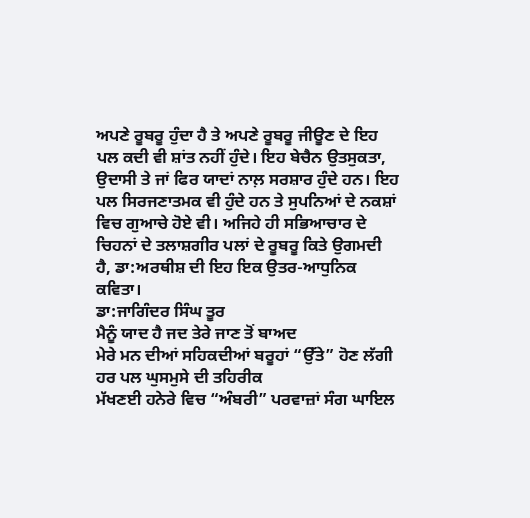ਅਪਣੇ ਰੂਬਰੂ ਹੁੰਦਾ ਹੈ ਤੇ ਅਪਣੇ ਰੂਬਰੂ ਜੀਊਣ ਦੇ ਇਹ ਪਲ ਕਦੀ ਵੀ ਸ਼ਾਂਤ ਨਹੀਂ ਹੁੰਦੇ। ਇਹ ਬੇਚੈਨ ਉਤਸੁਕਤਾ, ਉਦਾਸੀ ਤੇ ਜਾਂ ਫਿਰ ਯਾਦਾਂ ਨਾਲ਼ ਸਰਸ਼ਾਰ ਹੁੰਦੇ ਹਨ। ਇਹ ਪਲ ਸਿਰਜਣਾਤਮਕ ਵੀ ਹੁੰਦੇ ਹਨ ਤੇ ਸੁਪਨਿਆਂ ਦੇ ਨਕਸ਼ਾਂ ਵਿਚ ਗੁਆਚੇ ਹੋਏ ਵੀ। ਅਜਿਹੇ ਹੀ ਸਭਿਆਚਾਰ ਦੇ ਚਿਹਨਾਂ ਦੇ ਤਲਾਸ਼ਗੀਰ ਪਲਾਂ ਦੇ ਰੂਬਰੂ ਕਿਤੇ ਉਗਮਦੀ ਹੈ, ਡਾ:ਅਰਥੀਸ਼ ਦੀ ਇਹ ਇਕ ਉਤਰ-ਆਧੁਨਿਕ ਕਵਿਤਾ।
ਡਾ:ਜਾਗਿੰਦਰ ਸਿੰਘ ਤੂਰ
ਮੈਨੂੰ ਯਾਦ ਹੈ ਜਦ ਤੇਰੇ ਜਾਣ ਤੋਂ ਬਾਅਦ
ਮੇਰੇ ਮਨ ਦੀਆਂ ਸਹਿਕਦੀਆਂ ਬਰੂਹਾਂ “ਉੱਤੇ” ਹੋਣ ਲੱਗੀ ਹਰ ਪਲ ਘੁਸਮੁਸੇ ਦੀ ਤਹਿਰੀਕ
ਮੱਖਣਈ ਹਨੇਰੇ ਵਿਚ “ਅੰਬਰੀ” ਪਰਵਾਜ਼ਾਂ ਸੰਗ ਘਾਇਲ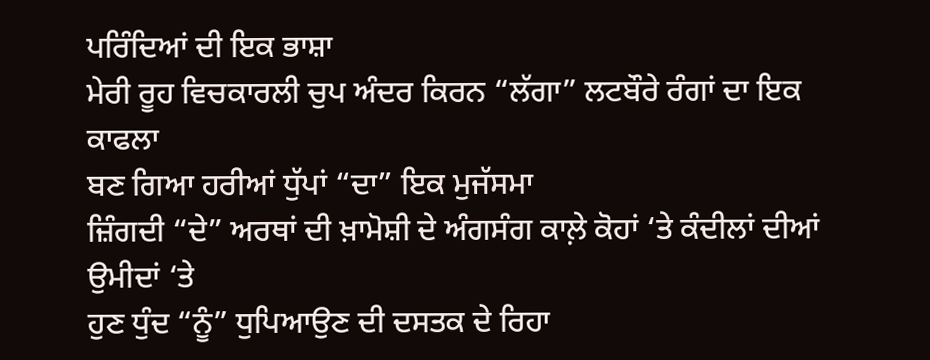ਪਰਿੰਦਿਆਂ ਦੀ ਇਕ ਭਾਸ਼ਾ
ਮੇਰੀ ਰੂਹ ਵਿਚਕਾਰਲੀ ਚੁਪ ਅੰਦਰ ਕਿਰਨ “ਲੱਗਾ” ਲਟਬੌਰੇ ਰੰਗਾਂ ਦਾ ਇਕ ਕਾਫਲਾ
ਬਣ ਗਿਆ ਹਰੀਆਂ ਧੁੱਪਾਂ “ਦਾ” ਇਕ ਮੁਜੱਸਮਾ
ਜ਼ਿੰਗਦੀ “ਦੇ” ਅਰਥਾਂ ਦੀ ਖ਼ਾਮੋਸ਼ੀ ਦੇ ਅੰਗਸੰਗ ਕਾਲ਼ੇ ਕੋਹਾਂ ‘ਤੇ ਕੰਦੀਲਾਂ ਦੀਆਂ ਉਮੀਦਾਂ ‘ਤੇ
ਹੁਣ ਧੁੰਦ “ਨੂੰ” ਧੁਪਿਆਉਣ ਦੀ ਦਸਤਕ ਦੇ ਰਿਹਾ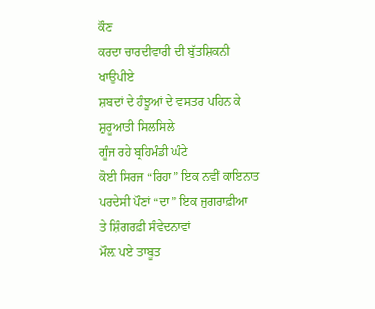ਕੌਣ
ਕਰਦਾ ਚਾਰਦੀਵਾਰੀ ਦੀ ਬੁੱਤਸ਼ਿਕਨੀ ਖਾਉਪੀਏ
ਸ਼ਬਦਾਂ ਦੇ ਹੰਝੂਆਂ ਦੇ ਵਸਤਰ ਪਹਿਨ ਕੇ ਸ਼ੁਰੂਆਤੀ ਸਿਲਸਿਲੇ
ਗੂੰਜ ਰਹੇ ਬ੍ਰਹਿਮੰਡੀ ਘੰਟੇ
ਕੋਈ ਸਿਰਜ “ਰਿਹਾ” ਇਕ ਨਵੀਂ ਕਾਇਨਾਤ
ਪਰਦੇਸੀ ਪੌਣਾਂ “ਦਾ” ਇਕ ਜੁਗਰਾਫ਼ੀਆ
ਤੇ ਸ਼ਿੰਗਰਫ਼ੀ ਸੰਵੇਦਨਾਵਾਂ
ਮੌਲ਼ ਪਏ ਤਾਬੂਤ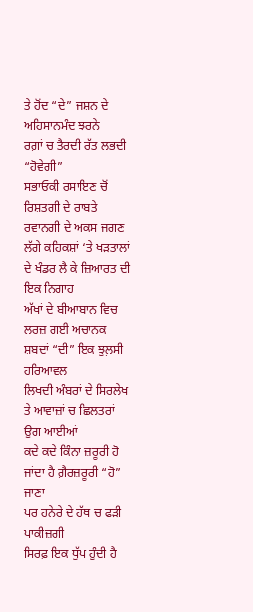ਤੇ ਹੋਂਦ “ਦੇ” ਜਸ਼ਨ ਦੇ ਅਹਿਸਾਨਮੰਦ ਝਰਨੇ
ਰਗ਼ਾਂ ਚ ਤੈਰਦੀ ਰੱਤ ਲਭਦੀ “ਹੋਵੇਗੀ”
ਸਭਾਓਕੀ ਰਸਾਇਣ ਚੋਂ ਰਿਸ਼ਤਗੀ ਦੇ ਰਾਬਤੇ
ਰਵਾਨਗੀ ਦੇ ਅਕਸ ਜਗਣ ਲੱਗੇ ਕਹਿਕਸ਼ਾਂ ‘ਤੇ ਖੜਤਾਲਾਂ ਦੇ ਖੰਡਰ ਲੈ ਕੇ ਜ਼ਿਆਰਤ ਦੀ ਇਕ ਨਿਗਾਹ
ਅੱਖਾਂ ਦੇ ਬੀਆਬਾਨ ਵਿਚ ਲਰਜ਼ ਗਈ ਅਚਾਨਕ ਸ਼ਬਦਾਂ “ਦੀ” ਇਕ ਝੁਲ਼ਸੀ ਹਰਿਆਵਲ
ਲਿਖਦੀ ਅੰਬਰਾਂ ਦੇ ਸਿਰਲੇਖ
ਤੇ ਆਵਾਜ਼ਾਂ ਚ ਛਿਲਤਰਾਂ ਉਗ ਆਈਆਂ
ਕਦੇ ਕਦੇ ਕਿੰਨਾ ਜ਼ਰੂਰੀ ਹੋ ਜਾਂਦਾ ਹੈ ਗ਼ੈਰਜ਼ਰੂਰੀ “ਹੋ” ਜਾਣਾ
ਪਰ ਹਨੇਰੇ ਦੇ ਹੱਥ ਚ ਫੜੀ ਪਾਕੀਜ਼ਗੀ
ਸਿਰਫ਼ ਇਕ ਧੁੱਪ ਹੁੰਦੀ ਹੈ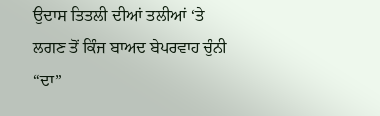ਉਦਾਸ ਤਿਤਲੀ ਦੀਆਂ ਤਲੀਆਂ ‘ਤੇ ਲਗਣ ਤੋਂ ਕਿੰਜ ਬਾਅਦ ਬੇਪਰਵਾਹ ਚੁੰਨੀ “ਦਾ”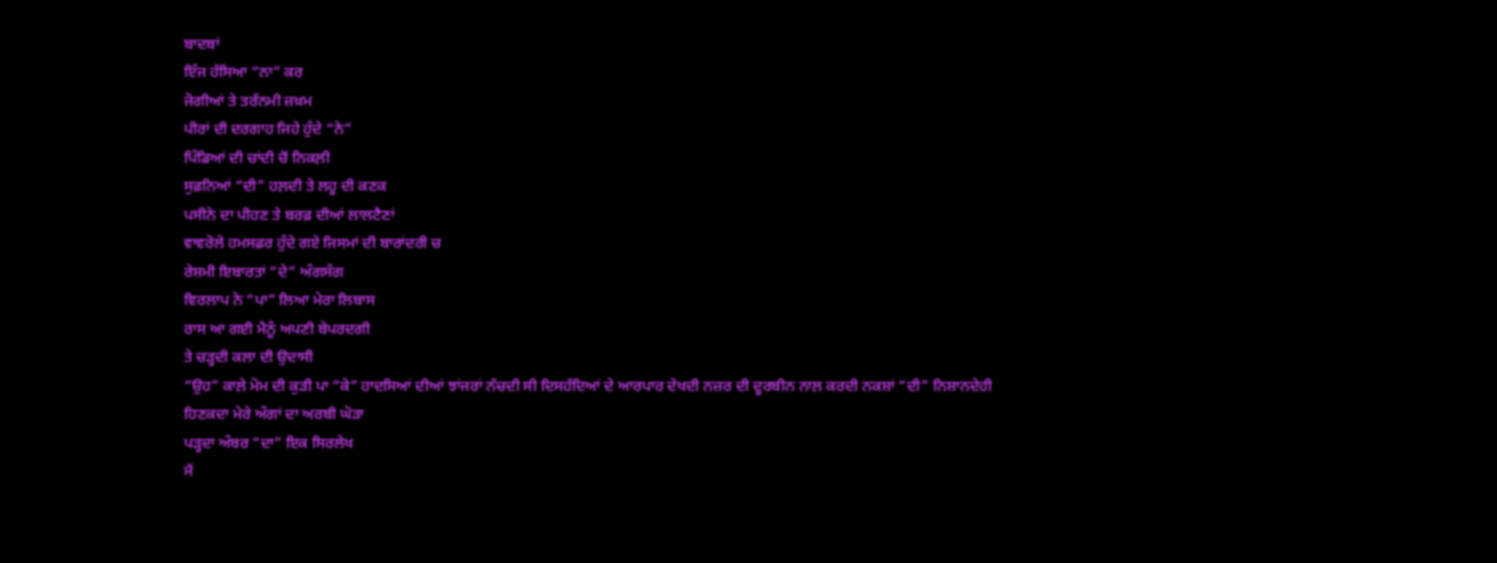ਬਾਦਬਾਂ
ਇੰਜ ਹੱਸਿਆ “ਨਾ” ਕਰ
ਜੋਗੀਆਂ ਤੇ ਤਰੱਨਮੀ ਜ਼ਖ਼ਮ
ਪੀਰਾਂ ਦੀ ਦਰਗਾਹ ਜਿਹੇ ਹੁੰਦੇ “ਨੇ”
ਪਿੰਡਿਆਂ ਦੀ ਚਾਂਦੀ ਚੋਂ ਨਿਕਲ਼ੀ
ਸੁਫ਼ਨਿਆਂ “ਦੀ” ਹਲ਼ਦੀ ਤੇ ਲਹੂ ਦੀ ਕਣਕ
ਪਸੀਨੇ ਦਾ ਪੀਹਣ ਤੇ ਬਰਫ਼ ਦੀਆਂ ਲਾਲਟੈਣਾਂ
ਵਾਵਰੋਲੇ ਹਮਸਫ਼ਰ ਹੁੰਦੇ ਗਏ ਜਿਸਮਾਂ ਦੀ ਬਾਰਾਂਦਰੀ ਚ
ਰੇਸ਼ਮੀ ਇਬਾਰਤਾਂ “ਦੇ” ਅੰਗਸੰਗ
ਵਿਰਲਾਪ ਨੇ “ਪਾ” ਲਿਆ ਮੇਰਾ ਲਿਬਾਸ
ਰਾਸ ਆ ਗਈ ਮੈਨੂੰ ਅਪਣੀ ਬੇਪਰਦਗੀ
ਤੇ ਚੜ੍ਹਦੀ ਕਲਾ ਦੀ ਉਦਾਸੀ
“ਉਹ” ਕਾਲ਼ੇ ਮੋਮ ਦੀ ਕੁੜੀ ਪਾ “ਕੇ” ਹਾਦਸਿਆਂ ਦੀਆਂ ਝਾਂਜਰਾਂ ਨੱਚਦੀ ਸੀ ਦਿਸਹੱਦਿਆਂ ਦੇ ਆਰਪਾਰ ਦੇਖਦੀ ਨਜ਼ਰ ਦੀ ਦੂਰਬੀਨ ਨਾਲ਼ ਕਰਦੀ ਨਕਸ਼ਾਂ “ਦੀ” ਨਿਸ਼ਾਨਦੇਹੀ
ਹਿਣਕਦਾ ਮੇਰੇ ਅੰਗਾਂ ਦਾ ਅਰਬੀ ਘੋੜਾ
ਪੜ੍ਹਦਾ ਅੰਬਰ “ਦਾ” ਇਕ ਸਿਰਲੇਖ
ਮੈਂ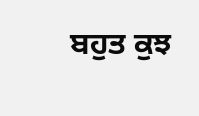ਬਹੁਤ ਕੁਝ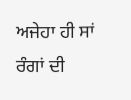ਅਜੇਹਾ ਹੀ ਸਾਂ
ਰੰਗਾਂ ਦੀ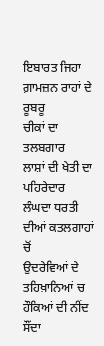ਇਬਾਰਤ ਜਿਹਾ ਗ਼ਾਮਜ਼ਨ ਰਾਹਾਂ ਦੇ ਰੂਬਰੂ
ਚੀਕਾਂ ਦਾ ਤਲਬਗਾਰ
ਲਾਸ਼ਾਂ ਦੀ ਖੇਤੀ ਦਾ ਪਹਿਰੇਦਾਰ
ਲੰਘਦਾ ਧਰਤੀ ਦੀਆਂ ਕਤਲਗਾਹਾਂ ਚੋਂ
ਉਦਰੇਵਿਆਂ ਦੇ ਤਹਿਖ਼ਾਨਿਆਂ ਚ ਹੌਕਿਆਂ ਦੀ ਨੀਂਦ ਸੌਂਦਾ